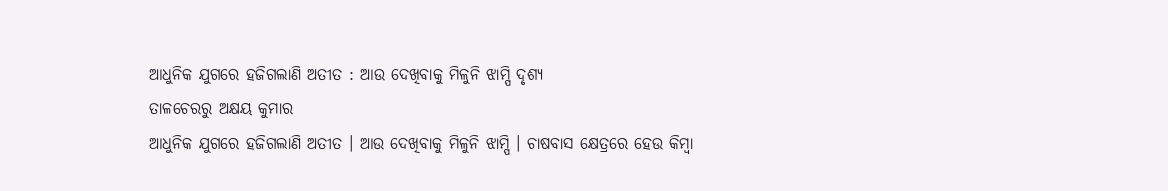ଆଧୁନିକ ଯୁଗରେ ହଜିଗଲାଣି ଅତୀତ : ଆଉ ଦେଖିବାକୁ ମିଳୁନି ଝାମ୍ପି ଦୃଶ୍ୟ
ତାଳଚେରରୁ ଅକ୍ଷୟ କୁମାର
ଆଧୁନିକ ଯୁଗରେ ହଜିଗଲାଣି ଅତୀତ । ଆଉ ଦେଖିବାକୁ ମିଳୁନି ଝାମ୍ପି । ଚାଷବାସ କ୍ଷେତ୍ରରେ ହେଉ କିମ୍ବା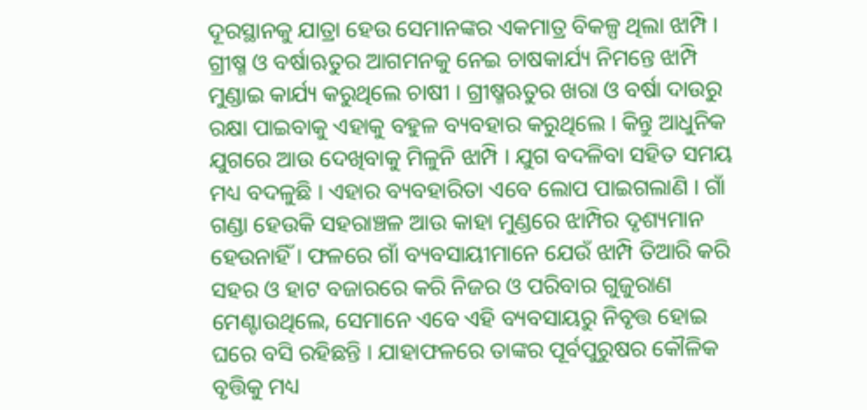ଦୂରସ୍ଥାନକୁ ଯାତ୍ରା ହେଉ ସେମାନଙ୍କର ଏକମାତ୍ର ବିକଳ୍ପ ଥିଲା ଝାମ୍ପି । ଗ୍ରୀଷ୍ମ ଓ ବର୍ଷାଋତୁର ଆଗମନକୁ ନେଇ ଚାଷକାର୍ଯ୍ୟ ନିମନ୍ତେ ଝାମ୍ପି ମୁଣ୍ଡାଇ କାର୍ଯ୍ୟ କରୁଥିଲେ ଚାଷୀ । ଗ୍ରୀଷ୍ମଋତୁର ଖରା ଓ ବର୍ଷା ଦାଉରୁ ରକ୍ଷା ପାଇବାକୁ ଏହାକୁ ବହୁଳ ବ୍ୟବହାର କରୁଥିଲେ । କିନ୍ତୁ ଆଧୁନିକ ଯୁଗରେ ଆଉ ଦେଖିବାକୁ ମିଳୁନି ଝାମ୍ପି । ଯୁଗ ବଦଳିବା ସହିତ ସମୟ ମଧ୍ୟ ବଦଳୁଛି । ଏହାର ବ୍ୟବହାରିତା ଏବେ ଲୋପ ପାଇଗଲାଣି । ଗାଁ ଗଣ୍ଡା ହେଉକି ସହରାଞ୍ଚଳ ଆଉ କାହା ମୁଣ୍ଡରେ ଝାମ୍ପିର ଦୃଶ୍ୟମାନ ହେଉନାହିଁ । ଫଳରେ ଗାଁ ବ୍ୟବସାୟୀମାନେ ଯେଉଁ ଝାମ୍ପି ତିଆରି କରି ସହର ଓ ହାଟ ବଜାରରେ କରି ନିଜର ଓ ପରିବାର ଗୁଜୁରାଣ ମେଣ୍ଟାଉଥିଲେ, ସେମାନେ ଏବେ ଏହି ବ୍ୟବସାୟରୁ ନିବୃତ୍ତ ହୋଇ ଘରେ ବସି ରହିଛନ୍ତି । ଯାହାଫଳରେ ତାଙ୍କର ପୂର୍ବପୁରୁଷର କୌଳିକ ବୃତ୍ତିକୁ ମଧ୍ୟ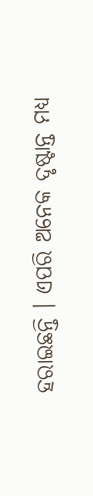ହରାଇଛନ୍ତି । ଏପରି ଅନେକ ଦୃଷ୍ଟାନ୍ତ ମଧ୍ୟ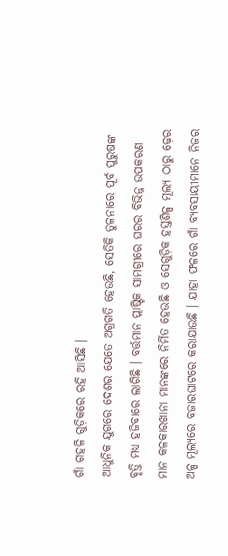ଗାଁ ଗହଳି ଗୁଡ଼ିକରେ ରହି ଆସିଛି ।
ଆଧୁନିକ ଯୁଗରେ ଦେଶର ଯେତେ ଅଗ୍ରଗତି ହେଉଛି, ସେତିକି ତୁଳନାରେ ପୂର୍ବ ପୁରୁଷଙ୍କ ବୃତ୍ତି ମଧ୍ୟ ହଜିବାରେ ଲାଗିଛି । ବର୍ତ୍ତମାନ ପ୍ଲାଷ୍ଟିକ ସାମଗ୍ରୀରେ ଘରର ବିଭିନ୍ନ ଉପକରଣ ମାନ କଳକାରଖାନା ମାନଙ୍କରେ ନିର୍ମିତ ହେଉଛି ଓ ସେଗୁଡ଼ିକ ହସ୍ତଶିଳ୍ପ ମୂଲ୍ୟ ଠାରୁ ଢ଼େର ଅଳ୍ପ ମୂଲ୍ୟରେ ବଜାରଘାଟରେ କରାଯାଉଛି । ଯାହା ଫଳରେ ଗାଁ ବ୍ୟବସାୟୀମାନେ ନିଜର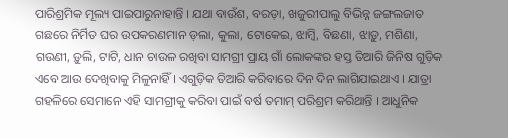ପାରିଶ୍ରମିକ ମୂଲ୍ୟ ପାଇପାରୁନାହାନ୍ତି । ଯଥା ବାଉଁଶ, ବରଡ଼ା, ଖଜୁରୀପାଲୁ ବିଭିନ୍ନ ଜଙ୍ଗଲଜାତ ଗଛରେ ନିର୍ମିତ ଘର ଉପକରଣମାନ ଡ଼ଲା, କୁଲା, ଟୋକେଇ, ଝାମ୍ବି, ବିଛଣା, ଝାଡ଼ୁ, ମଶିଣା, ଗଉଣୀ, ଡ଼ୁଲି, ଟାଟି, ଧାନ ଚାଉଳ ରଖିବା ସାମଗ୍ରୀ ପ୍ରାୟ ଗାଁ ଲୋକଙ୍କର ହସ୍ତ ତିଆରି ଜିନିଷ ଗୁଡ଼ିକ ଏବେ ଆଉ ଦେଖିବାକୁ ମିଳୁନାହିଁ । ଏଗୁଡ଼ିକ ତିଆରି କରିବାରେ ଦିନ ଦିନ ଲାଗିଯାଇଥାଏ । ଯାତ୍ରା ଗହଳିରେ ସେମାନେ ଏହି ସାମଗ୍ରୀକୁ କରିବା ପାଇଁ ବର୍ଷ ତମାମ୍ ପରିଶ୍ରମ କରିଥାନ୍ତି । ଆଧୁନିକ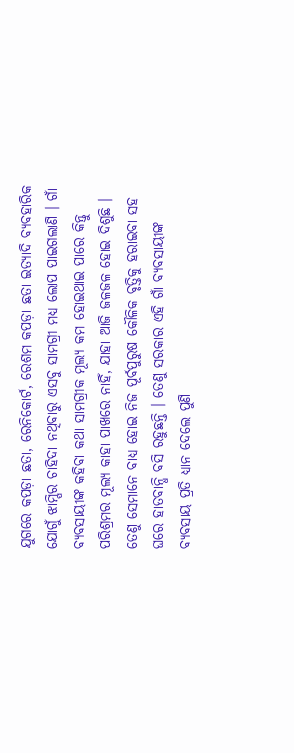ଯୁଗରେ କପଡ଼ା ଛତା, ରେନିକୋର୍ଟ, ରେଶମ କପଡ଼ା ଛତା ଇତ୍ୟାଦି ବ୍ୟବହାରିକ ଯୋଗୁଁ ଝାମ୍ପିର ଚାହିଦା ନଥିବାରୁ ଏସବୁ ସାମଗ୍ରୀ ମଧ୍ୟ ଲୋପ ପାଇଗଲାଣି । ଗାଁ ବ୍ୟବସାୟୀଙ୍କ କହିବା କଥା ସାମଗ୍ରୀକ ମୂଲ୍ୟ କମ ହୋଇଥାଇ ପାରେ କିନ୍ତୁ ପରିଶ୍ରମର ମୂଲ୍ୟ କାହା ପାଖରେ ନାହିଁ, ଯାହା ଆଜି ଜଳଜଳ ହୋଇ ଦିଶୁଛି । ତେଣୁ ସେମାନେ ବାଧ୍ୟ ହୋଇ ନିଜ ପୂର୍ବପୁରୁଷ କୌଳିକ ବୃତ୍ତିକୁ ହରାଇବା ସହ ଘରେ ହାତବାନ୍ଧି ବସି ରହୁଛନ୍ତି । ତେଣୁ ସରକାର ଏହି ଗାଁ ବ୍ୟବସାୟୀଙ୍କ ବ୍ୟବସାୟ ପ୍ରତି ଧ୍ୟାନ ଦେଲେ ପୁଣି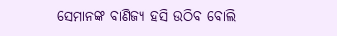ସେମାନଙ୍କ ବାଣିଜ୍ୟ ହସି ଉଠିବ ବୋଲି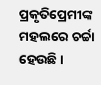ପ୍ରକୃତିପ୍ରେମୀଙ୍କ ମହଲରେ ଚର୍ଚ୍ଚା ହେଉଛି ।